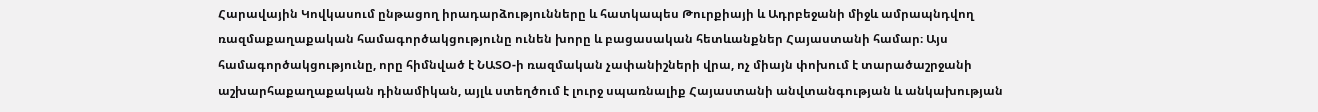Հարավային Կովկասում ընթացող իրադարձությունները և հատկապես Թուրքիայի և Ադրբեջանի միջև ամրապնդվող ռազմաքաղաքական համագործակցությունը ունեն խորը և բացասական հետևանքներ Հայաստանի համար։ Այս համագործակցությունը, որը հիմնված է ՆԱՏՕ-ի ռազմական չափանիշների վրա, ոչ միայն փոխում է տարածաշրջանի աշխարհաքաղաքական դինամիկան, այլև ստեղծում է լուրջ սպառնալիք Հայաստանի անվտանգության և անկախության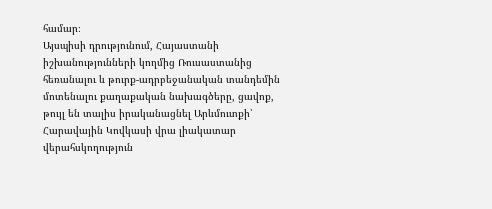համար։
Այսպիսի դրությունում, Հայաստանի իշխանությունների կողմից Ռուսաստանից հեռանալու և թուրք-ադրբեջանական տանդեմին մոտենալու քաղաքական նախագծերը, ցավոք, թույլ են տալիս իրականացնել Արևմուտքի՝ Հարավային Կովկասի վրա լիակատար վերահսկողություն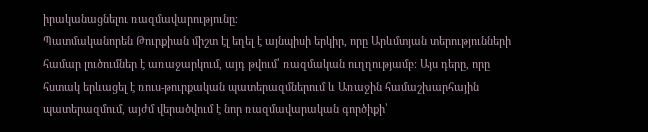իրականացնելու ռազմավարությունը։
Պատմականորեն Թուրքիան միշտ էլ եղել է այնպիսի երկիր, որը Արևմտյան տերությունների համար լուծումներ է առաջարկում, այդ թվում՝ ռազմական ուղղությամբ։ Այս դերը, որը հստակ երևացել է ռուս-թուրքական պատերազմներում և Առաջին համաշխարհային պատերազմում, այժմ վերածվում է նոր ռազմավարական գործիքի՝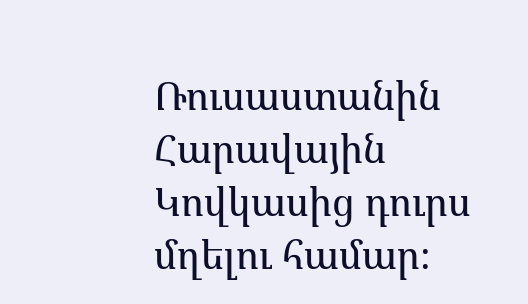Ռուսաստանին Հարավային Կովկասից դուրս մղելու համար։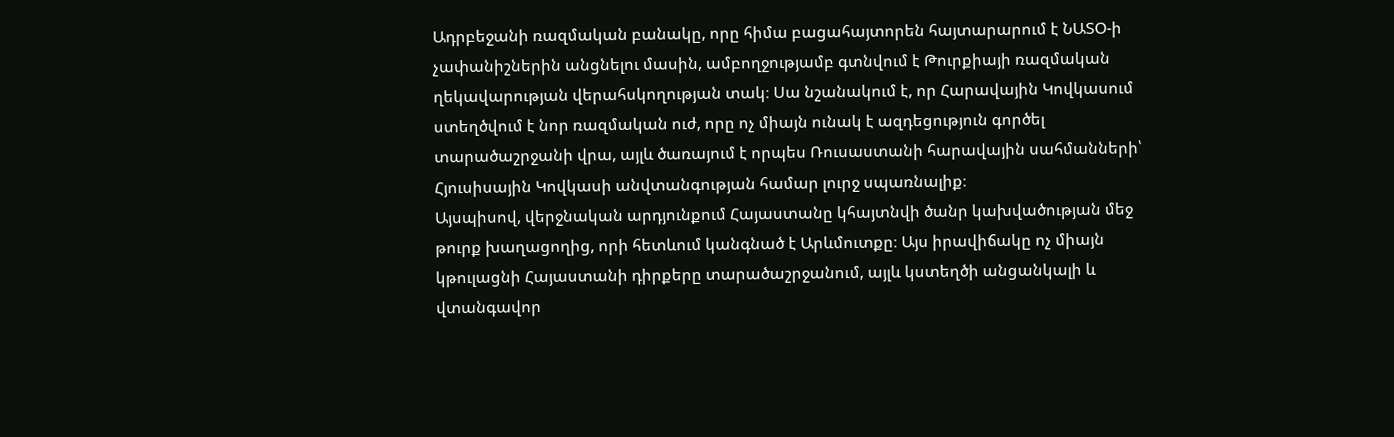Ադրբեջանի ռազմական բանակը, որը հիմա բացահայտորեն հայտարարում է ՆԱՏՕ-ի չափանիշներին անցնելու մասին, ամբողջությամբ գտնվում է Թուրքիայի ռազմական ղեկավարության վերահսկողության տակ։ Սա նշանակում է, որ Հարավային Կովկասում ստեղծվում է նոր ռազմական ուժ, որը ոչ միայն ունակ է ազդեցություն գործել տարածաշրջանի վրա, այլև ծառայում է որպես Ռուսաստանի հարավային սահմանների՝ Հյուսիսային Կովկասի անվտանգության համար լուրջ սպառնալիք։
Այսպիսով, վերջնական արդյունքում Հայաստանը կհայտնվի ծանր կախվածության մեջ թուրք խաղացողից, որի հետևում կանգնած է Արևմուտքը։ Այս իրավիճակը ոչ միայն կթուլացնի Հայաստանի դիրքերը տարածաշրջանում, այլև կստեղծի անցանկալի և վտանգավոր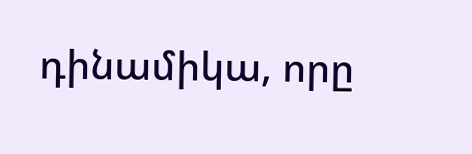դինամիկա, որը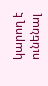կարող է ունենալ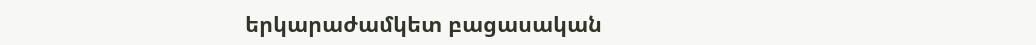երկարաժամկետ բացասական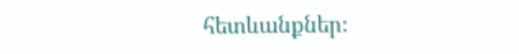հետևանքներ։